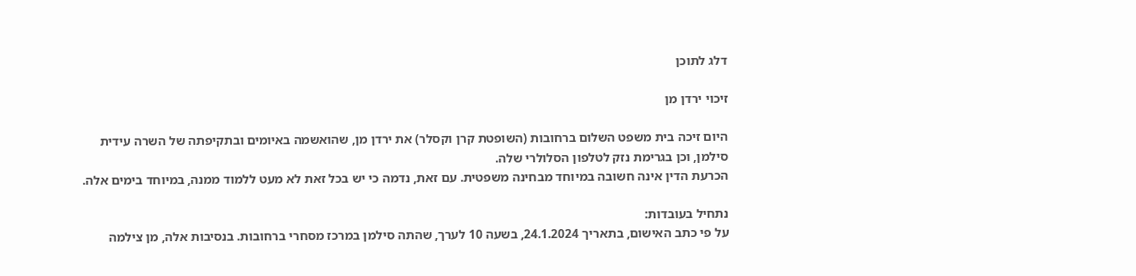דלג לתוכן

זיכוי ירדן מן

היום זיכה בית משפט השלום ברחובות (השופטת קרן וקסלר) את ירדן מן, שהואשמה באיומים ובתקיפתה של השרה עידית סילמן, וכן בגרימת נזק לטלפון הסלולרי שלה.
הכרעת הדין אינה חשובה במיוחד מבחינה משפטית. עם זאת, נדמה כי יש בכל זאת לא מעט ללמוד ממנה, במיוחד בימים אלה.

נתחיל בעובדות:
על פי כתב האישום, בתאריך 24.1.2024, בשעה 10 לערך, שהתה סילמן במרכז מסחרי ברחובות. בנסיבות אלה, מן צילמה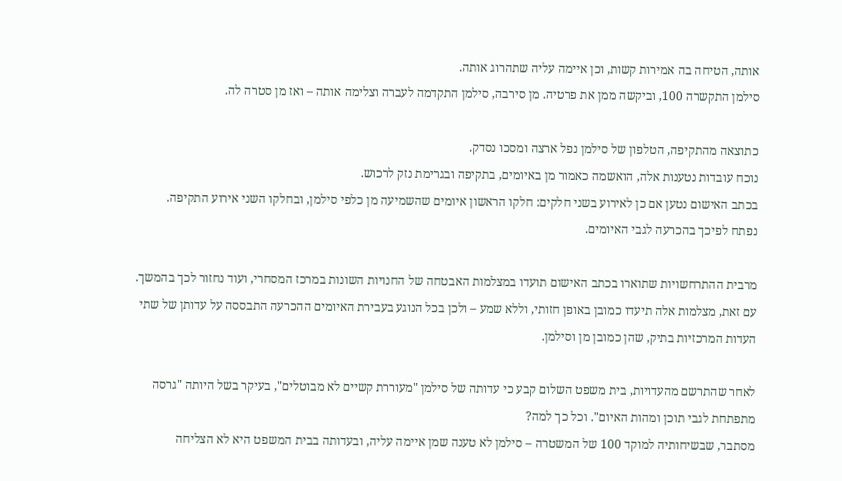אותה, הטיחה בה אמירות קשות, וכן איימה עליה שתהרוג אותה.
סילמן התקשרה 100, וביקשה ממן את פרטיה. מן סירבה, סילמן התקדמה לעברה וצלימה אותה – ואז מן סטרה לה.

כתוצאה מהתקיפה, הטלפון של סילמן נפל ארצה ומסכו נסדק.
נוכח עובדות נטענות אלה, הואשמה כאמור מן באיומים, בתקיפה ובגרימת נזק לרכוש.
בכתב האישום נטען אם כן לאירוע בשני חלקים: חלקו הראשון איומים שהשמיעה מן כלפי סילמן, ובחלקו השני אירוע התקיפה.
נפתח לפיכך בהכרעה לגבי האיומים.

מרבית ההתרחשויות שתוארו בכתב האישום תועדו במצלמות האבטחה של החנויות השונות במרכז המסחרי, ועוד נחזור לכך בהמשך.
עם זאת, מצלמות אלה תיעדו כמובן באופן חזותי, וללא שמע – ולכן בכל הנוגע בעבירת האיומים ההכרעה התבססה על עדותן של שתי העדות המרכזיות בתיק, שהן כמובן מן וסילמן.

לאחר שהתרשם מהעדויות, בית משפט השלום קבע כי עדותה של סילמן "מעוררת קשיים לא מבוטלים", בעיקר בשל היותה "גרסה מתפתחת לגבי תוכן ומהות האיום". וכל כך למה?
מסתבר, שבשיחותיה למוקד 100 של המשטרה – סילמן לא טענה שמן איימה עליה, ובעדותה בבית המשפט היא לא הצליחה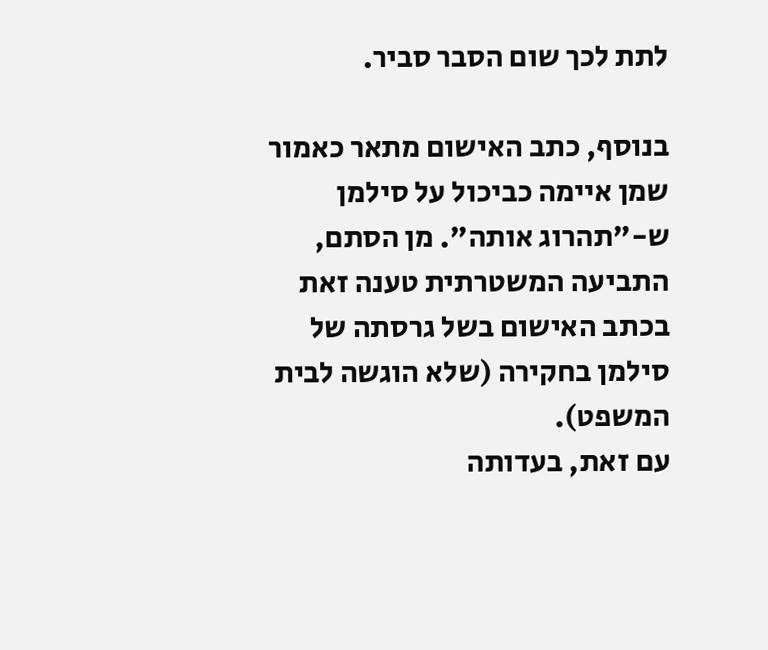לתת לכך שום הסבר סביר.

בנוסף, כתב האישום מתאר כאמור שמן איימה כביכול על סילמן ש-"תהרוג אותה". מן הסתם, התביעה המשטרתית טענה זאת בכתב האישום בשל גרסתה של סילמן בחקירה (שלא הוגשה לבית המשפט).
עם זאת, בעדותה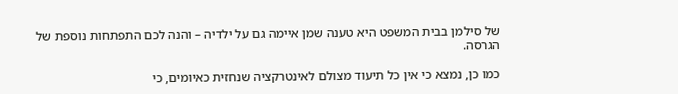של סילמן בבית המשפט היא טענה שמן איימה גם על ילדיה – והנה לכם התפתחות נוספת של הגרסה.

כמו כן, נמצא כי אין כל תיעוד מצולם לאינטרקציה שנחזית כאיומים, כי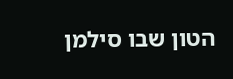הטון שבו סילמן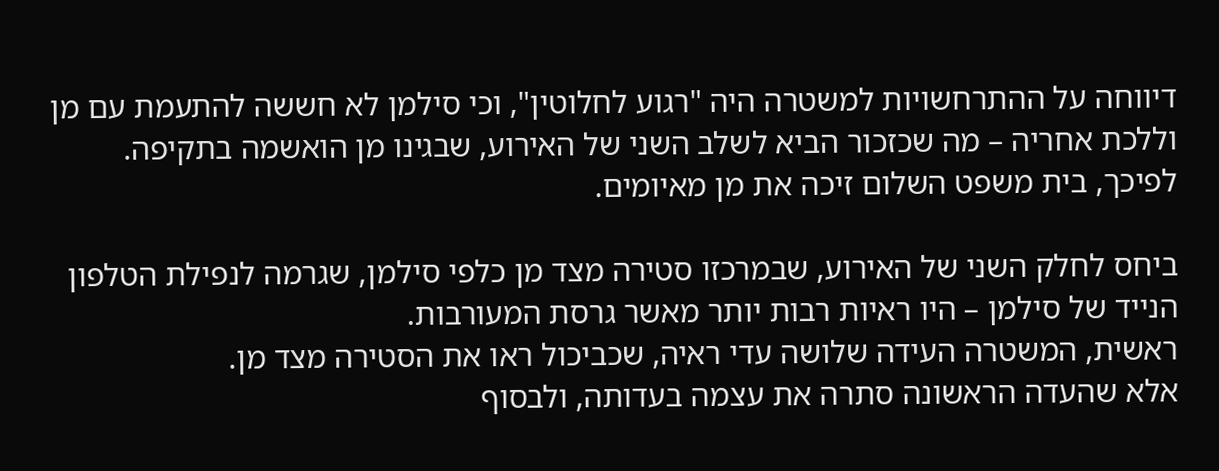דיווחה על ההתרחשויות למשטרה היה "רגוע לחלוטין", וכי סילמן לא חששה להתעמת עם מן וללכת אחריה – מה שכזכור הביא לשלב השני של האירוע, שבגינו מן הואשמה בתקיפה.
לפיכך, בית משפט השלום זיכה את מן מאיומים.

ביחס לחלק השני של האירוע, שבמרכזו סטירה מצד מן כלפי סילמן, שגרמה לנפילת הטלפון הנייד של סילמן – היו ראיות רבות יותר מאשר גרסת המעורבות.
ראשית, המשטרה העידה שלושה עדי ראיה, שכביכול ראו את הסטירה מצד מן.
אלא שהעדה הראשונה סתרה את עצמה בעדותה, ולבסוף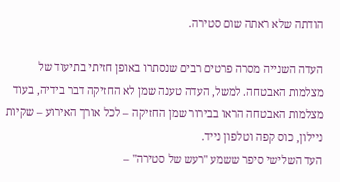הודתה שלא ראתה שום סטירה.

העדה השנייה מסרה פרטים רבים שנסתרו באופן חזיתי בתיעוד של מצלמות האבטחה. למשל, העדה טענה שמן לא החזיקה דבר בידיה, בעוד מצלמות האבטחה הראו בבירור שמן החזיקה – לכל אורך האירוע – שקיות ניילון, כוס קפה וטלפון נייד.
העד השלישי סיפר ששמע "רעש של סטירה" –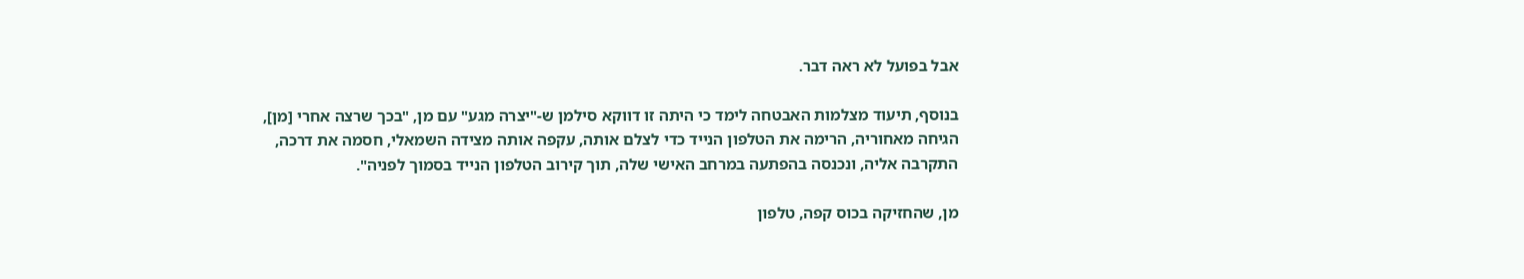אבל בפועל לא ראה דבר.

בנוסף, תיעוד מצלמות האבטחה לימד כי היתה זו דווקא סילמן ש-"יצרה מגע" עם מן, "בכך שרצה אחרי [מן], הגיחה מאחוריה, הרימה את הטלפון הנייד כדי לצלם אותה, עקפה אותה מצידה השמאלי, חסמה את דרכה, התקרבה אליה, ונכנסה בהפתעה במרחב האישי שלה, תוך קירוב הטלפון הנייד בסמוך לפניה".

מן, שהחזיקה בכוס קפה, טלפון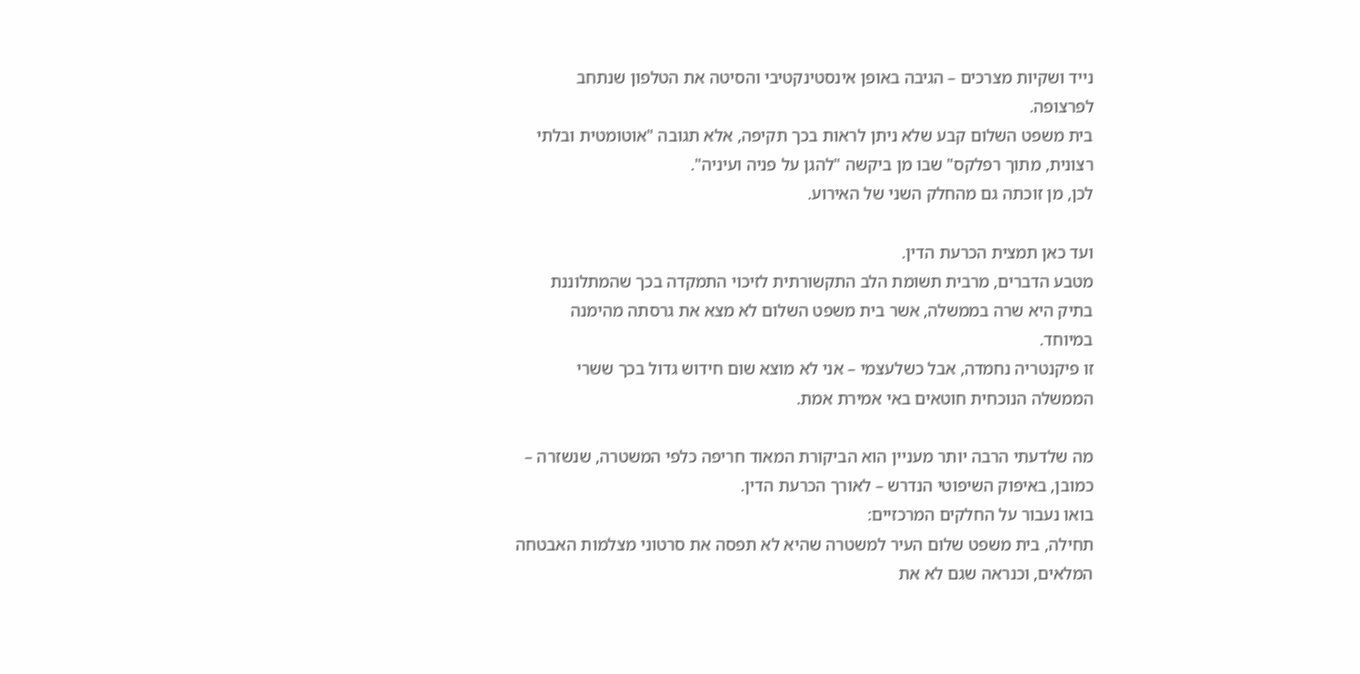נייד ושקיות מצרכים – הגיבה באופן אינסטינקטיבי והסיטה את הטלפון שנתחב לפרצופה.
בית משפט השלום קבע שלא ניתן לראות בכך תקיפה, אלא תגובה "אוטומטית ובלתי רצונית, מתוך רפלקס" שבו מן ביקשה "להגן על פניה ועיניה".
לכן, מן זוכתה גם מהחלק השני של האירוע.

ועד כאן תמצית הכרעת הדין.
מטבע הדברים, מרבית תשומת הלב התקשורתית לזיכוי התמקדה בכך שהמתלוננת בתיק היא שרה בממשלה, אשר בית משפט השלום לא מצא את גרסתה מהימנה במיוחד.
זו פיקנטריה נחמדה, אבל כשלעצמי – אני לא מוצא שום חידוש גדול בכך ששרי הממשלה הנוכחית חוטאים באי אמירת אמת.

מה שלדעתי הרבה יותר מעניין הוא הביקורת המאוד חריפה כלפי המשטרה, שנשזרה – כמובן, באיפוק השיפוטי הנדרש – לאורך הכרעת הדין.
בואו נעבור על החלקים המרכזיים:
תחילה, בית משפט שלום העיר למשטרה שהיא לא תפסה את סרטוני מצלמות האבטחה המלאים, וכנראה שגם לא את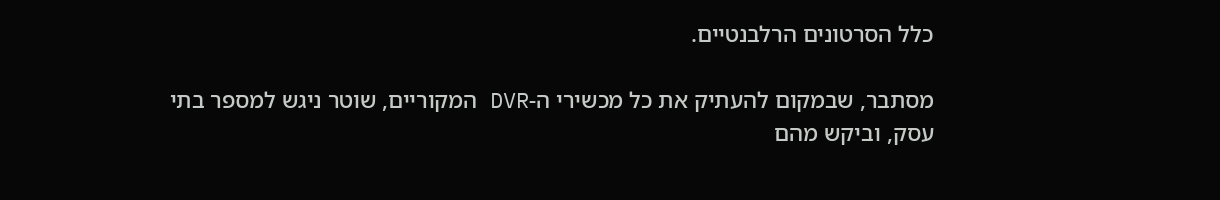כלל הסרטונים הרלבנטיים.

מסתבר, שבמקום להעתיק את כל מכשירי ה-DVR המקוריים, שוטר ניגש למספר בתי עסק, וביקש מהם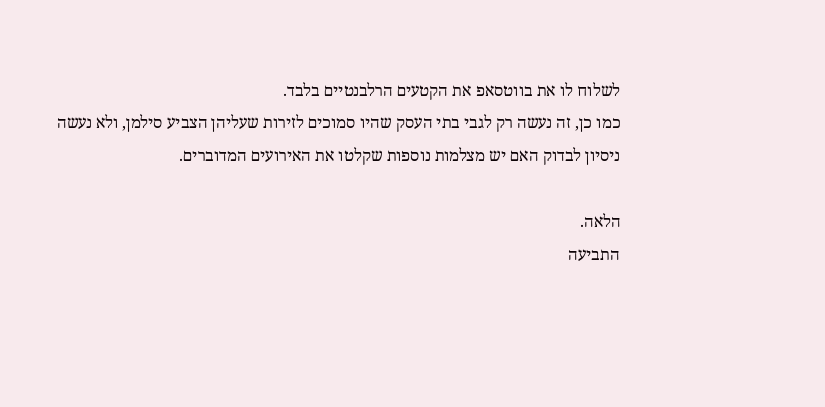לשלוח לו את בווטסאפ את הקטעים הרלבנטיים בלבד.
כמו כן, זה נעשה רק לגבי בתי העסק שהיו סמוכים לזירות שעליהן הצביע סילמן, ולא נעשה ניסיון לבדוק האם יש מצלמות נוספות שקלטו את האירועים המדוברים.

הלאה.
התביעה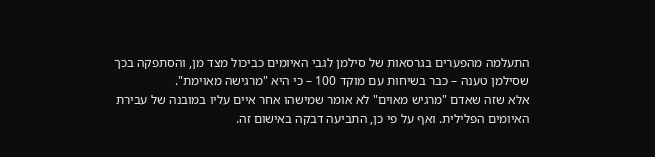התעלמה מהפערים בגרסאות של סילמן לגבי האיומים כביכול מצד מן, והסתפקה בכך שסילמן טענה – כבר בשיחות עם מוקד 100 – כי היא "מרגישה מאוימת".
אלא שזה שאדם "מרגיש מאוים" לא אומר שמישהו אחר איים עליו במובנה של עבירת האיומים הפלילית. ואף על פי כן, התביעה דבקה באישום זה.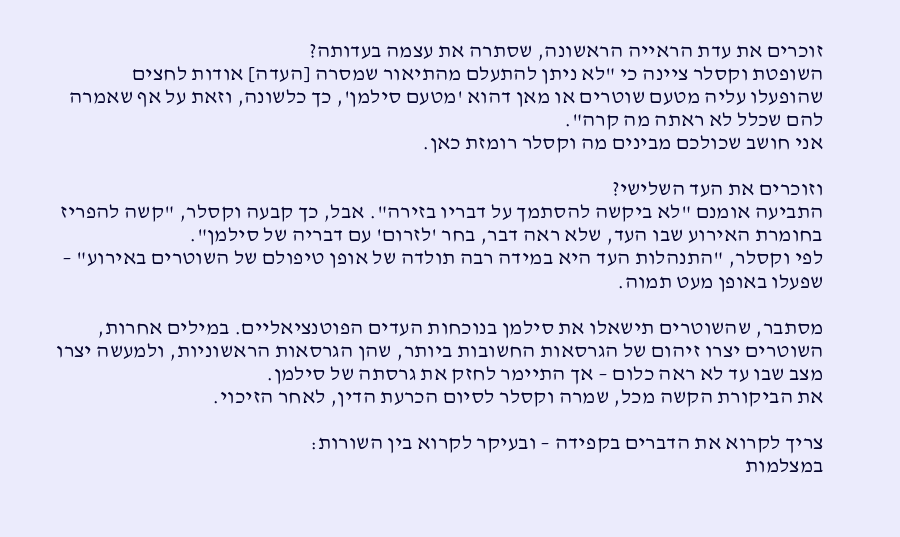זוכרים את עדת הראייה הראשונה, שסתרה את עצמה בעדותה?
השופטת וקסלר ציינה כי "לא ניתן להתעלם מהתיאור שמסרה [העדה] אודות לחצים שהופעלו עליה מטעם שוטרים או מאן דהוא 'מטעם סילמן', כך כלשונה, וזאת על אף שאמרה להם שכלל לא ראתה מה קרה".
אני חושב שכולכם מבינים מה וקסלר רומזת כאן.

וזוכרים את העד השלישי?
התביעה אומנם "לא ביקשה להסתמך על דבריו בזירה". אבל, כך קבעה וקסלר, "קשה להפריז בחומרת האירוע שבו העד, שלא ראה דבר, בחר 'לזרום' עם דבריה של סילמן".
לפי וקסלר, "התנהלות העד היא במידה רבה תולדה של אופן טיפולם של השוטרים באירוע" – שפעלו באופן מעט תמוה.

מסתבר, שהשוטרים תישאלו את סילמן בנוכחות העדים הפוטנציאליים. במילים אחרות, השוטרים יצרו זיהום של הגרסאות החשובות ביותר, שהן הגרסאות הראשוניות, ולמעשה יצרו מצב שבו עד לא ראה כלום – אך התיימר לחזק את גרסתה של סילמן.
את הביקורת הקשה מכל, שמרה וקסלר לסיום הכרעת הדין, לאחר הזיכוי.

צריך לקרוא את הדברים בקפידה – ובעיקר לקרוא בין השורות:
במצלמות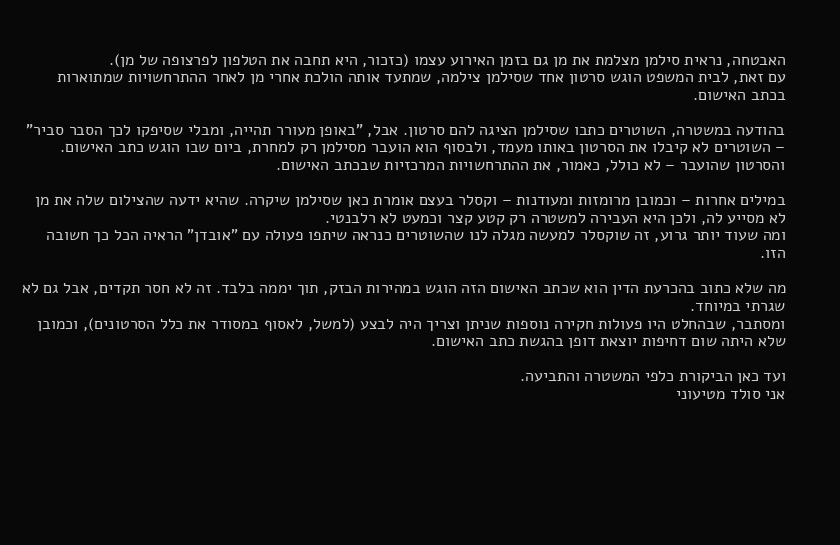האבטחה, נראית סילמן מצלמת את מן גם בזמן האירוע עצמו (כזכור, היא תחבה את הטלפון לפרצופה של מן).
עם זאת, לבית המשפט הוגש סרטון אחד שסילמן צילמה, שמתעד אותה הולכת אחרי מן לאחר ההתרחשויות שמתוארות בכתב האישום.

בהודעה במשטרה, השוטרים כתבו שסילמן הציגה להם סרטון. אבל, "באופן מעורר תהייה, ומבלי שסיפקו לכך הסבר סביר" – השוטרים לא קיבלו את הסרטון באותו מעמד, ולבסוף הוא הועבר מסילמן רק למחרת, ביום שבו הוגש כתב האישום.
והסרטון שהועבר – לא כולל, כאמור, את ההתרחשויות המרכזיות שבכתב האישום.

במילים אחרות – וכמובן מרומזות ומעודנות – וקסלר בעצם אומרת כאן שסילמן שיקרה. שהיא ידעה שהצילום שלה את מן לא מסייע לה, ולכן היא העבירה למשטרה רק קטע קצר וכמעט לא רלבנטי.
ומה שעוד יותר גרוע, זה שוקסלר למעשה מגלה לנו שהשוטרים כנראה שיתפו פעולה עם "אובדן" הראיה הכל כך חשובה הזו.

מה שלא כתוב בהכרעת הדין הוא שכתב האישום הזה הוגש במהירות הבזק, תוך יממה בלבד. זה לא חסר תקדים, אבל גם לא שגרתי במיוחד.
ומסתבר, שבהחלט היו פעולות חקירה נוספות שניתן וצריך היה לבצע (למשל, לאסוף במסודר את כלל הסרטונים), וכמובן שלא היתה שום דחיפות יוצאת דופן בהגשת כתב האישום.

ועד כאן הביקורת כלפי המשטרה והתביעה.
אני סולד מטיעוני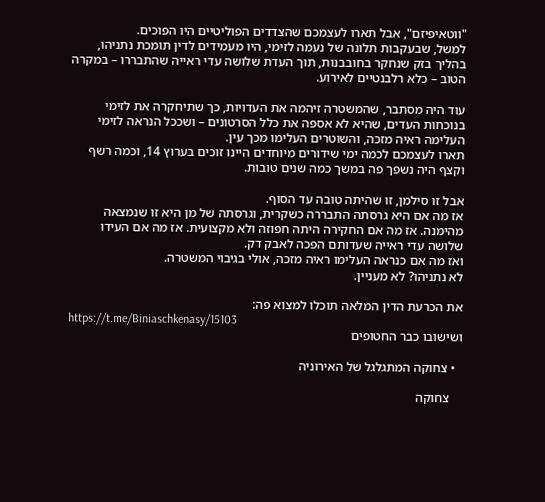"ווטאיפיזם", אבל תארו לעצמכם שהצדדים הפוליטיים היו הפוכים.
למשל, שבעקבות תלונה של נעמה לזימי, היו מעמידים לדין תומכת נתניהו, בהליך בזק שנחקר בחובבנות, תוך העדת שלושה עדי ראייה שהתבררו – במקרה הטוב – כלא רלבנטיים לאירוע.

עוד היה מסתבר, שהמשטרה זיהמה את העדויות, כך שתיחקרה את לזימי בנוכחות העדים, שהיא לא אספה את כלל הסרטונים – ושככל הנראה לזימי העלימה ראיה מזכה, והשוטרים העלימו מכך עין.
תארו לעצמכם לכמה ימי שידורים מיוחדים היינו זוכים בערוץ 14, וכמה רשף וקצף היה נשפך פה במשך כמה שנים טובות.

אבל זו סילמן, זו שהיתה טובה עד הסוף.
אז מה אם היא גרסתה התבררה כשקרית, וגרסתה של מן היא זו שנמצאה מהימנה. אז מה אם החקירה היתה חפוזה ולא מקצועית. אז מה אם העידו שלושה עדי ראייה שעדותם הפכה לאבק דק.
ואז מה אם כנראה העלימו ראיה מזכה, אולי בגיבוי המשטרה.
לא נתניהו? לא מעניין.

את הכרעת הדין המלאה תוכלו למצוא פה:
https://t.me/Biniaschkenasy/15103
ושישובו כבר החטופים

  • צחוקה המתגלגל של האירוניה

    צחוקה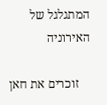המתגלגל של האירוניה

    זוכרים את חאן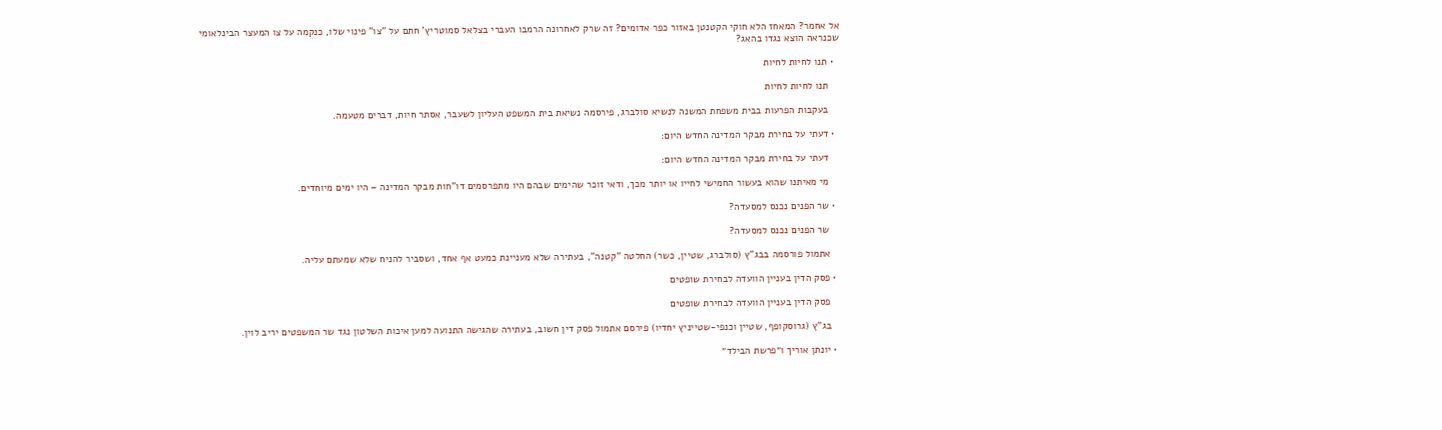אל אחמר? המאחז הלא חוקי הקטנטן באזור כפר אדומים? זה שרק לאחרונה הרמבו העברי בצלאל סמוטריץ' חתם על "צו" פינוי שלו, כנקמה על צו המעצר הבינלאומי שכנראה הוצא נגדו בהאג?

  • תנו לחיות לחיות

    תנו לחיות לחיות

    בעקבות הפרעות בבית משפחת המשנה לנשיא סולברג, פירסמה נשיאת בית המשפט העליון לשעבר, אסתר חיות, דברים מטעמה.

  • דעתי על בחירת מבקר המדינה החדש היום:

    דעתי על בחירת מבקר המדינה החדש היום:

    מי מאיתנו שהוא בעשור החמישי לחייו או יותר מכך, ודאי זוכר שהימים שבהם היו מתפרסמים דו"חות מבקר המדינה – היו ימים מיוחדים.

  • שר הפנים נכנס למסעדה?

    שר הפנים נכנס למסעדה?

    אתמול פורסמה בבג"ץ (סולברג, שטיין, כשר) החלטה "קטנה", בעתירה שלא מעניינת כמעט אף אחד, ושסביר להניח שלא שמעתם עליה.

  • פסק הדין בעניין הוועדה לבחירת שופטים

    פסק הדין בעניין הוועדה לבחירת שופטים

    בג"ץ (גרוסקופף, שטיין וכנפי-שטייניץ יחדיו) פירסם אתמול פסק דין חשוב, בעתירה שהגישה התנועה למען איכות השלטון נגד שר המשפטים יריב לוין.

  • יונתן אוריך ו״פרשת הבילד״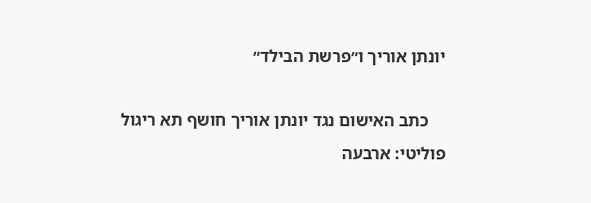יונתן אוריך ו״פרשת הבילד״

    כתב האישום נגד יונתן אוריך חושף תא ריגול פוליטי: ארבעה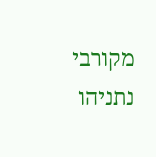מקורבי נתניהו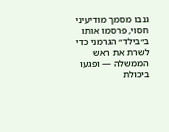גנבו מסמך מודיעיני חסוי, פרסמו אותו ב״בילד״ הגרמני כדי לשרת את ראש הממשלה — ופגעו ביכולת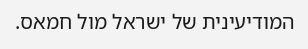המודיעינית של ישראל מול חמאס.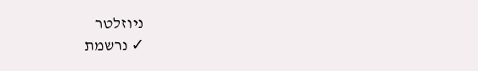ניוזלטר
✓ נרשמת